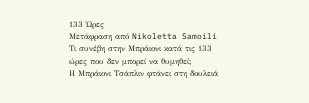133 Ώρες
Μετάφραση από Nikoletta Samoili
Τι συνέβη στην Μπράιονι κατά τις 133 ώρες που δεν μπορεί να θυμηθεί;
Η Μπράιονι Τσάπλιν φτάνει στη δουλειά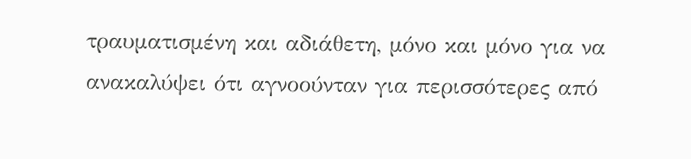τραυματισμένη και αδιάθετη, μόνο και μόνο για να ανακαλύψει ότι αγνοούνταν για περισσότερες από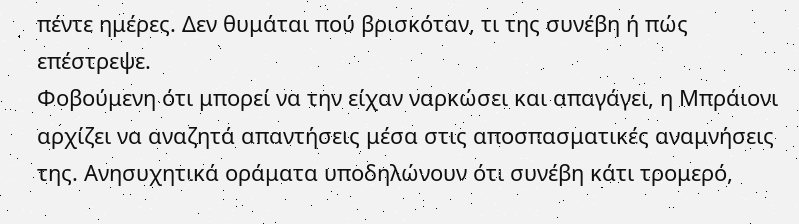πέντε ημέρες. Δεν θυμάται πού βρισκόταν, τι της συνέβη ή πώς επέστρεψε.
Φοβούμενη ότι μπορεί να την είχαν ναρκώσει και απαγάγει, η Μπράιονι αρχίζει να αναζητά απαντήσεις μέσα στις αποσπασματικές αναμνήσεις της. Ανησυχητικά οράματα υποδηλώνουν ότι συνέβη κάτι τρομερό,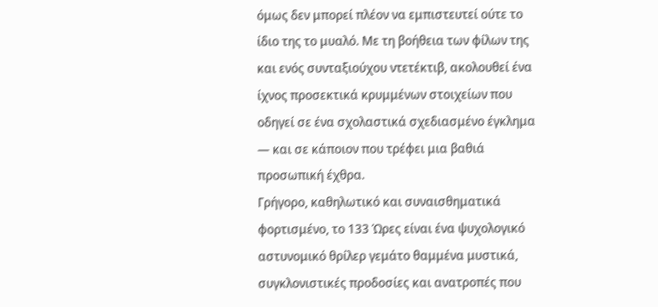όμως δεν μπορεί πλέον να εμπιστευτεί ούτε το ίδιο της το μυαλό. Με τη βοήθεια των φίλων της και ενός συνταξιούχου ντετέκτιβ, ακολουθεί ένα ίχνος προσεκτικά κρυμμένων στοιχείων που οδηγεί σε ένα σχολαστικά σχεδιασμένο έγκλημα — και σε κάποιον που τρέφει μια βαθιά προσωπική έχθρα.
Γρήγορο, καθηλωτικό και συναισθηματικά φορτισμένο, το 133 Ώρες είναι ένα ψυχολογικό αστυνομικό θρίλερ γεμάτο θαμμένα μυστικά, συγκλονιστικές προδοσίες και ανατροπές που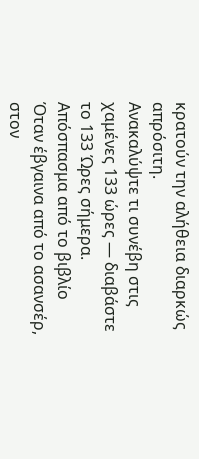κρατούν την αλήθεια διαρκώς απρόσιτη.
Ανακαλύψτε τι συνέβη στις χαμένες 133 ώρες — διαβάστε το 133 Ώρες σήμερα.
Απόσπασμα από το βιβλίο
Όταν έβγαινα από το ασανσέρ, στον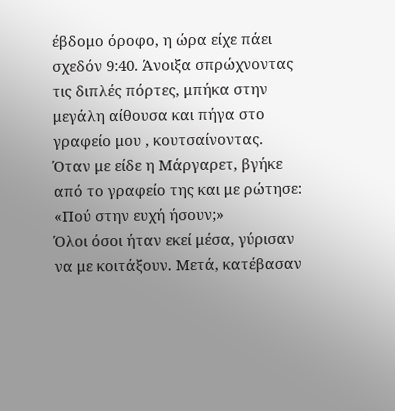έβδομο όροφο, η ώρα είχε πάει σχεδόν 9:40. Άνοιξα σπρώχνοντας τις διπλές πόρτες, μπήκα στην μεγάλη αίθουσα και πήγα στο γραφείο μου , κουτσαίνοντας.
Όταν με είδε η Μάργαρετ, βγήκε από το γραφείο της και με ρώτησε: «Πού στην ευχή ήσουν;»
Όλοι όσοι ήταν εκεί μέσα, γύρισαν να με κοιτάξουν. Μετά, κατέβασαν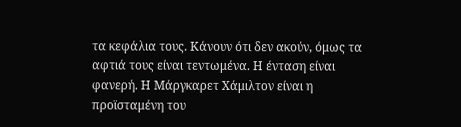τα κεφάλια τους. Κάνουν ότι δεν ακούν, όμως τα αφτιά τους είναι τεντωμένα. Η ένταση είναι φανερή. Η Μάργκαρετ Χάμιλτον είναι η προϊσταμένη του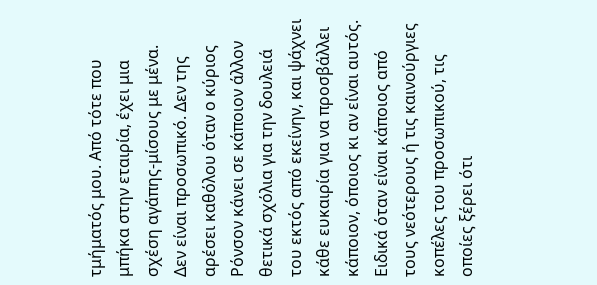τμήματός μου. Από τότε που μπήκα στην εταιρία, έχει μια σχέση αγάπης-μίσους με μένα. Δεν είναι προσωπικό. Δεν της αρέσει καθόλου όταν ο κύριος Ρόνσον κάνει σε κάποιον άλλον θετικά σχόλια για την δουλειά του εκτός από εκείνην, και ψάχνει κάθε ευκαιρία για να προσβάλλει κάποιον, όποιος κι αν είναι αυτός. Ειδικά όταν είναι κάποιος από τους νεότερους ή τις καινούργιες κοπέλες του προσωπικού, τις οποίες ξέρει ότι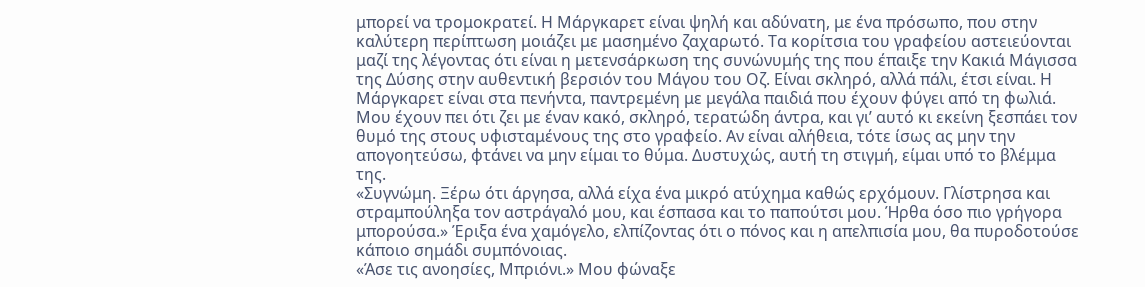μπορεί να τρομοκρατεί. Η Μάργκαρετ είναι ψηλή και αδύνατη, με ένα πρόσωπο, που στην καλύτερη περίπτωση μοιάζει με μασημένο ζαχαρωτό. Τα κορίτσια του γραφείου αστειεύονται μαζί της λέγοντας ότι είναι η μετενσάρκωση της συνώνυμής της που έπαιξε την Κακιά Μάγισσα της Δύσης στην αυθεντική βερσιόν του Μάγου του Οζ. Είναι σκληρό, αλλά πάλι, έτσι είναι. Η Μάργκαρετ είναι στα πενήντα, παντρεμένη με μεγάλα παιδιά που έχουν φύγει από τη φωλιά. Μου έχουν πει ότι ζει με έναν κακό, σκληρό, τερατώδη άντρα, και γι’ αυτό κι εκείνη ξεσπάει τον θυμό της στους υφισταμένους της στο γραφείο. Αν είναι αλήθεια, τότε ίσως ας μην την απογοητεύσω, φτάνει να μην είμαι το θύμα. Δυστυχώς, αυτή τη στιγμή, είμαι υπό το βλέμμα της.
«Συγνώμη. Ξέρω ότι άργησα, αλλά είχα ένα μικρό ατύχημα καθώς ερχόμουν. Γλίστρησα και στραμπούληξα τον αστράγαλό μου, και έσπασα και το παπούτσι μου. Ήρθα όσο πιο γρήγορα μπορούσα.» Έριξα ένα χαμόγελο, ελπίζοντας ότι ο πόνος και η απελπισία μου, θα πυροδοτούσε κάποιο σημάδι συμπόνοιας.
«Άσε τις ανοησίες, Μπριόνι.» Μου φώναξε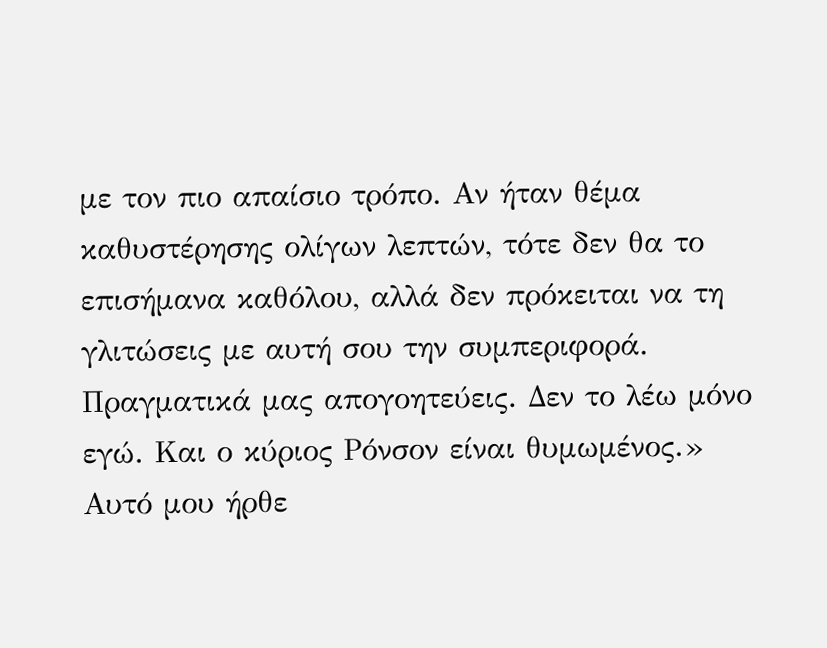με τον πιο απαίσιο τρόπο. Αν ήταν θέμα καθυστέρησης ολίγων λεπτών, τότε δεν θα το επισήμανα καθόλου, αλλά δεν πρόκειται να τη γλιτώσεις με αυτή σου την συμπεριφορά. Πραγματικά μας απογοητεύεις. Δεν το λέω μόνο εγώ. Και ο κύριος Ρόνσον είναι θυμωμένος.»
Αυτό μου ήρθε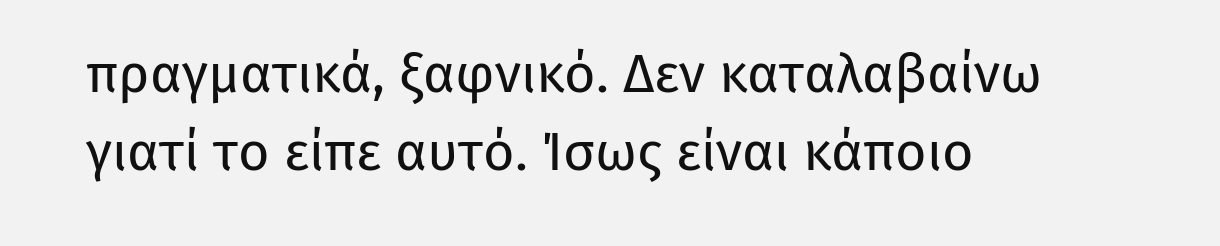πραγματικά, ξαφνικό. Δεν καταλαβαίνω γιατί το είπε αυτό. Ίσως είναι κάποιο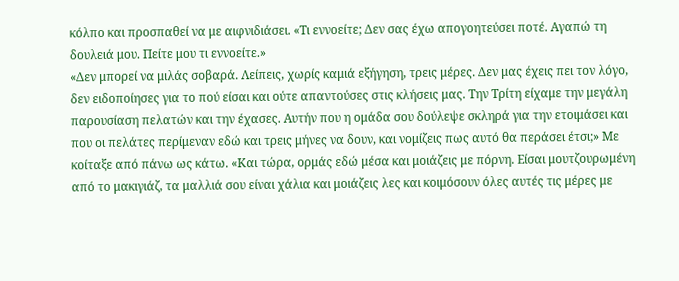κόλπο και προσπαθεί να με αιφνιδιάσει. «Τι εννοείτε; Δεν σας έχω απογοητεύσει ποτέ. Αγαπώ τη δουλειά μου. Πείτε μου τι εννοείτε.»
«Δεν μπορεί να μιλάς σοβαρά. Λείπεις, χωρίς καμιά εξήγηση, τρεις μέρες. Δεν μας έχεις πει τον λόγο, δεν ειδοποίησες για το πού είσαι και ούτε απαντούσες στις κλήσεις μας. Την Τρίτη είχαμε την μεγάλη παρουσίαση πελατών και την έχασες. Αυτήν που η ομάδα σου δούλεψε σκληρά για την ετοιμάσει και που οι πελάτες περίμεναν εδώ και τρεις μήνες να δουν, και νομίζεις πως αυτό θα περάσει έτσι;» Με κοίταξε από πάνω ως κάτω. «Και τώρα, ορμάς εδώ μέσα και μοιάζεις με πόρνη. Είσαι μουτζουρωμένη από το μακιγιάζ, τα μαλλιά σου είναι χάλια και μοιάζεις λες και κοιμόσουν όλες αυτές τις μέρες με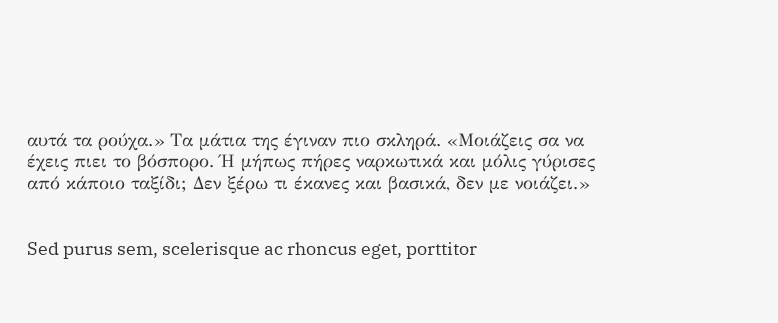αυτά τα ρούχα.» Τα μάτια της έγιναν πιο σκληρά. «Μοιάζεις σα να έχεις πιει το βόσπορο. Ή μήπως πήρες ναρκωτικά και μόλις γύρισες από κάποιο ταξίδι; Δεν ξέρω τι έκανες και βασικά, δεν με νοιάζει.»


Sed purus sem, scelerisque ac rhoncus eget, porttitor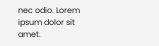nec odio. Lorem ipsum dolor sit amet.